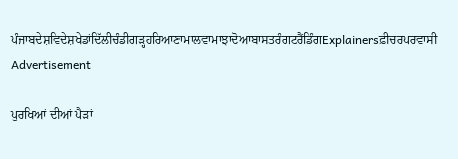ਪੰਜਾਬਦੇਸ਼ਵਿਦੇਸ਼ਖੇਡਾਂਦਿੱਲੀਚੰਡੀਗੜ੍ਹਹਰਿਆਣਾਮਾਲਵਾਮਾਝਾਦੋਆਬਾਸਤਰੰਗਟਰੈਂਡਿੰਗExplainersਫ਼ੀਚਰਪਰਵਾਸੀ
Advertisement

ਪੁਰਖਿਆਂ ਦੀਆਂ ਪੈੜਾਂ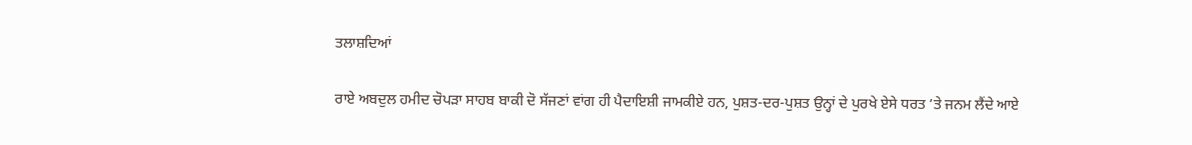ਤਲਾਸ਼ਦਿਆਂ

ਰਾਏ ਅਬਦੁਲ ਹਮੀਦ ਚੋਪੜਾ ਸਾਹਬ ਬਾਕੀ ਦੋ ਸੱਜਣਾਂ ਵਾਂਗ ਹੀ ਪੈਦਾਇਸ਼ੀ ਜਾਮਕੀਏ ਹਨ, ਪੁਸ਼ਤ-ਦਰ-ਪੁਸ਼ਤ ਉਨ੍ਹਾਂ ਦੇ ਪੁਰਖੇ ਏਸੇ ਧਰਤ ’ਤੇ ਜਨਮ ਲੈਂਦੇ ਆਏ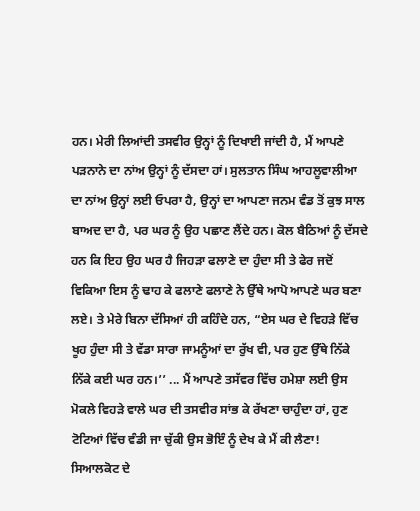ਹਨ। ਮੇਰੀ ਲਿਆਂਦੀ ਤਸਵੀਰ ਉਨ੍ਹਾਂ ਨੂੰ ਦਿਖਾਈ ਜਾਂਦੀ ਹੈ, ਮੈਂ ਆਪਣੇ ਪੜਨਾਨੇ ਦਾ ਨਾਂਅ ਉਨ੍ਹਾਂ ਨੂੰ ਦੱਸਦਾ ਹਾਂ। ਸੁਲਤਾਨ ਸਿੰਘ ਆਹਲੂਵਾਲੀਆ ਦਾ ਨਾਂਅ ਉਨ੍ਹਾਂ ਲਈ ਓਪਰਾ ਹੈ, ਉਨ੍ਹਾਂ ਦਾ ਆਪਣਾ ਜਨਮ ਵੰਡ ਤੋਂ ਕੁਝ ਸਾਲ ਬਾਅਦ ਦਾ ਹੈ, ਪਰ ਘਰ ਨੂੰ ਉਹ ਪਛਾਣ ਲੈਂਦੇ ਹਨ। ਕੋਲ ਬੈਠਿਆਂ ਨੂੰ ਦੱਸਦੇ ਹਨ ਕਿ ਇਹ ਉਹ ਘਰ ਹੈ ਜਿਹੜਾ ਫਲਾਣੇ ਦਾ ਹੁੰਦਾ ਸੀ ਤੇ ਫੇਰ ਜਦੋਂ ਵਿਕਿਆ ਇਸ ਨੂੰ ਢਾਹ ਕੇ ਫਲਾਣੇ ਫਲਾਣੇ ਨੇ ਉੱਥੇ ਆਪੋ ਆਪਣੇ ਘਰ ਬਣਾ ਲਏ। ਤੇ ਮੇਰੇ ਬਿਨਾ ਦੱਸਿਆਂ ਹੀ ਕਹਿੰਦੇ ਹਨ, “ਏਸ ਘਰ ਦੇ ਵਿਹੜੇ ਵਿੱਚ ਖੂਹ ਹੁੰਦਾ ਸੀ ਤੇ ਵੱਡਾ ਸਾਰਾ ਜਾਮਨੂੰਆਂ ਦਾ ਰੁੱਖ ਵੀ, ਪਰ ਹੁਣ ਉੱਥੇ ਨਿੱਕੇ ਨਿੱਕੇ ਕਈ ਘਰ ਹਨ।’’ ... ਮੈਂ ਆਪਣੇ ਤਸੱਵਰ ਵਿੱਚ ਹਮੇਸ਼ਾ ਲਈ ਉਸ ਮੋਕਲੇ ਵਿਹੜੇ ਵਾਲੇ ਘਰ ਦੀ ਤਸਵੀਰ ਸਾਂਭ ਕੇ ਰੱਖਣਾ ਚਾਹੁੰਦਾ ਹਾਂ, ਹੁਣ ਟੋਟਿਆਂ ਵਿੱਚ ਵੰਡੀ ਜਾ ਚੁੱਕੀ ਉਸ ਭੋਇੰ ਨੂੰ ਦੇਖ ਕੇ ਮੈਂ ਕੀ ਲੈਣਾ!
ਸਿਆਲਕੋਟ ਦੇ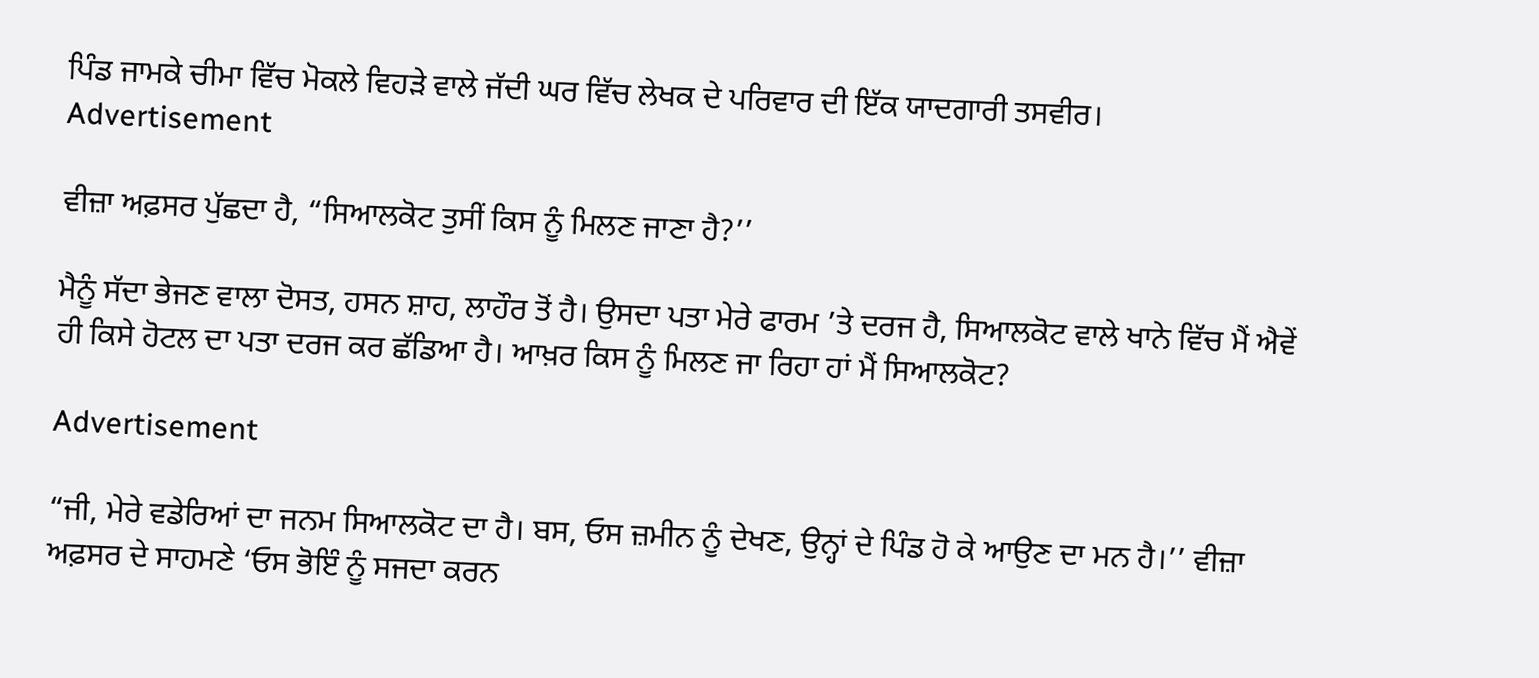ਪਿੰਡ ਜਾਮਕੇ ਚੀਮਾ ਵਿੱਚ ਮੋਕਲੇ ਵਿਹੜੇ ਵਾਲੇ ਜੱਦੀ ਘਰ ਵਿੱਚ ਲੇਖਕ ਦੇ ਪਰਿਵਾਰ ਦੀ ਇੱਕ ਯਾਦਗਾਰੀ ਤਸਵੀਰ।
Advertisement

ਵੀਜ਼ਾ ਅਫ਼ਸਰ ਪੁੱਛਦਾ ਹੈ, “ਸਿਆਲਕੋਟ ਤੁਸੀਂ ਕਿਸ ਨੂੰ ਮਿਲਣ ਜਾਣਾ ਹੈ?’’

ਮੈਨੂੰ ਸੱਦਾ ਭੇਜਣ ਵਾਲਾ ਦੋਸਤ, ਹਸਨ ਸ਼ਾਹ, ਲਾਹੌਰ ਤੋਂ ਹੈ। ਉਸਦਾ ਪਤਾ ਮੇਰੇ ਫਾਰਮ ’ਤੇ ਦਰਜ ਹੈ, ਸਿਆਲਕੋਟ ਵਾਲੇ ਖਾਨੇ ਵਿੱਚ ਮੈਂ ਐਵੇਂ ਹੀ ਕਿਸੇ ਹੋਟਲ ਦਾ ਪਤਾ ਦਰਜ ਕਰ ਛੱਡਿਆ ਹੈ। ਆਖ਼ਰ ਕਿਸ ਨੂੰ ਮਿਲਣ ਜਾ ਰਿਹਾ ਹਾਂ ਮੈਂ ਸਿਆਲਕੋਟ?

Advertisement

“ਜੀ, ਮੇਰੇ ਵਡੇਰਿਆਂ ਦਾ ਜਨਮ ਸਿਆਲਕੋਟ ਦਾ ਹੈ। ਬਸ, ਓਸ ਜ਼ਮੀਨ ਨੂੰ ਦੇਖਣ, ਉਨ੍ਹਾਂ ਦੇ ਪਿੰਡ ਹੋ ਕੇ ਆਉਣ ਦਾ ਮਨ ਹੈ।’’ ਵੀਜ਼ਾ ਅਫ਼ਸਰ ਦੇ ਸਾਹਮਣੇ ‘ਓਸ ਭੋਇੰ ਨੂੰ ਸਜਦਾ ਕਰਨ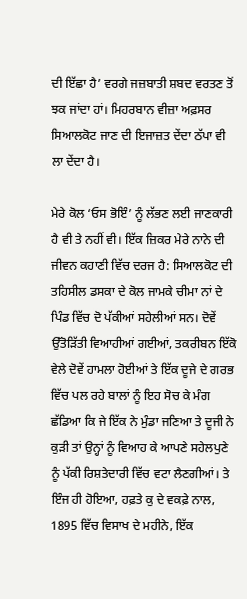ਦੀ ਇੱਛਾ ਹੈ’ ਵਰਗੇ ਜਜ਼ਬਾਤੀ ਸ਼ਬਦ ਵਰਤਣ ਤੋਂ ਝਕ ਜਾਂਦਾ ਹਾਂ। ਮਿਹਰਬਾਨ ਵੀਜ਼ਾ ਅਫ਼ਸਰ ਸਿਆਲਕੋਟ ਜਾਣ ਦੀ ਇਜਾਜ਼ਤ ਦੇਂਦਾ ਠੱਪਾ ਵੀ ਲਾ ਦੇਂਦਾ ਹੈ।

ਮੇਰੇ ਕੋਲ ‘ਓਸ ਭੋਇੰ’ ਨੂੰ ਲੱਭਣ ਲਈ ਜਾਣਕਾਰੀ ਹੈ ਵੀ ਤੇ ਨਹੀਂ ਵੀ। ਇੱਕ ਜ਼ਿਕਰ ਮੇਰੇ ਨਾਨੇ ਦੀ ਜੀਵਨ ਕਹਾਣੀ ਵਿੱਚ ਦਰਜ ਹੈ: ਸਿਆਲਕੋਟ ਦੀ ਤਹਿਸੀਲ ਡਸਕਾ ਦੇ ਕੋਲ ਜਾਮਕੇ ਚੀਮਾ ਨਾਂ ਦੇ ਪਿੰਡ ਵਿੱਚ ਦੋ ਪੱਕੀਆਂ ਸਹੇਲੀਆਂ ਸਨ। ਦੋਵੇਂ ਉੱਤੋੜਿੱਤੀ ਵਿਆਹੀਆਂ ਗਈਆਂ, ਤਕਰੀਬਨ ਇੱਕੋ ਵੇਲੇ ਦੋਵੇਂ ਹਾਮਲਾ ਹੋਈਆਂ ਤੇ ਇੱਕ ਦੂਜੇ ਦੇ ਗਰਭ ਵਿੱਚ ਪਲ ਰਹੇ ਬਾਲਾਂ ਨੂੰ ਇਹ ਸੋਚ ਕੇ ਮੰਗ ਛੱਡਿਆ ਕਿ ਜੇ ਇੱਕ ਨੇ ਮੁੰਡਾ ਜਣਿਆ ਤੇ ਦੂਜੀ ਨੇ ਕੁੜੀ ਤਾਂ ਉਨ੍ਹਾਂ ਨੂੰ ਵਿਆਹ ਕੇ ਆਪਣੇ ਸਹੇਲਪੁਣੇ ਨੂੰ ਪੱਕੀ ਰਿਸ਼ਤੇਦਾਰੀ ਵਿੱਚ ਵਟਾ ਲੈਣਗੀਆਂ। ਤੇ ਇੰਜ ਹੀ ਹੋਇਆ, ਹਫ਼ਤੇ ਕੁ ਦੇ ਵਕਫ਼ੇ ਨਾਲ, 1895 ਵਿੱਚ ਵਿਸਾਖ ਦੇ ਮਹੀਨੇ, ਇੱਕ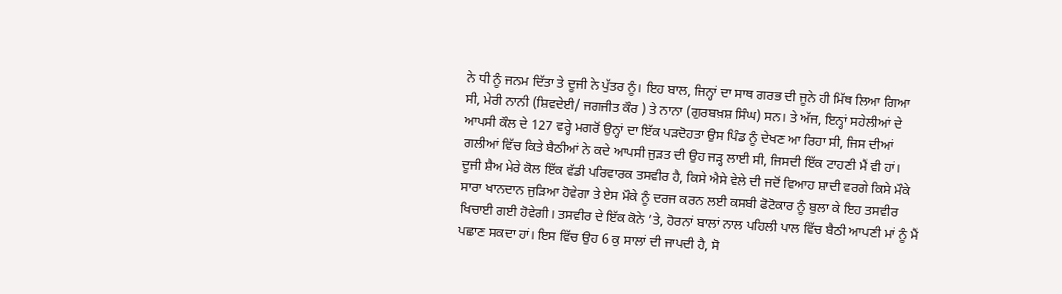ਨੇ ਧੀ ਨੂੰ ਜਨਮ ਦਿੱਤਾ ਤੇ ਦੂਜੀ ਨੇ ਪੁੱਤਰ ਨੂੰ। ਇਹ ਬਾਲ, ਜਿਨ੍ਹਾਂ ਦਾ ਸਾਥ ਗਰਭ ਦੀ ਜੂਨੇ ਹੀ ਮਿੱਥ ਲਿਆ ਗਿਆ ਸੀ, ਮੇਰੀ ਨਾਨੀ (ਸ਼ਿਵਦੇਈ/ ਜਗਜੀਤ ਕੌਰ ) ਤੇ ਨਾਨਾ (ਗੁਰਬਖ਼ਸ਼ ਸਿੰਘ) ਸਨ। ਤੇ ਅੱਜ, ਇਨ੍ਹਾਂ ਸਹੇਲੀਆਂ ਦੇ ਆਪਸੀ ਕੌਲ ਦੇ 127 ਵਰ੍ਹੇ ਮਗਰੋਂ ਉਨ੍ਹਾਂ ਦਾ ਇੱਕ ਪੜਦੋਹਤਾ ਉਸ ਪਿੰਡ ਨੂੰ ਦੇਖਣ ਆ ਰਿਹਾ ਸੀ, ਜਿਸ ਦੀਆਂ ਗਲੀਆਂ ਵਿੱਚ ਕਿਤੇ ਬੈਠੀਆਂ ਨੇ ਕਦੇ ਆਪਸੀ ਜੁੜਤ ਦੀ ਉਹ ਜੜ੍ਹ ਲਾਈ ਸੀ, ਜਿਸਦੀ ਇੱਕ ਟਾਹਣੀ ਮੈਂ ਵੀ ਹਾਂ। ਦੂਜੀ ਸ਼ੈਅ ਮੇਰੇ ਕੋਲ ਇੱਕ ਵੱਡੀ ਪਰਿਵਾਰਕ ਤਸਵੀਰ ਹੈ, ਕਿਸੇ ਐਸੇ ਵੇਲੇ ਦੀ ਜਦੋਂ ਵਿਆਹ ਸ਼ਾਦੀ ਵਰਗੇ ਕਿਸੇ ਮੌਕੇ ਸਾਰਾ ਖਾਨਦਾਨ ਜੁੜਿਆ ਹੋਵੇਗਾ ਤੇ ਏਸ ਮੌਕੇ ਨੂੰ ਦਰਜ ਕਰਨ ਲਈ ਕਸਬੀ ਫੋਟੋਕਾਰ ਨੂੰ ਬੁਲਾ ਕੇ ਇਹ ਤਸਵੀਰ ਖਿਚਾਈ ਗਈ ਹੋਵੇਗੀ। ਤਸਵੀਰ ਦੇ ਇੱਕ ਕੋਨੇ ’ਤੇ, ਹੋਰਨਾਂ ਬਾਲਾਂ ਨਾਲ ਪਹਿਲੀ ਪਾਲ ਵਿੱਚ ਬੈਠੀ ਆਪਣੀ ਮਾਂ ਨੂੰ ਮੈਂ ਪਛਾਣ ਸਕਦਾ ਹਾਂ। ਇਸ ਵਿੱਚ ਉਹ 6 ਕੁ ਸਾਲਾਂ ਦੀ ਜਾਪਦੀ ਹੈ, ਸੋ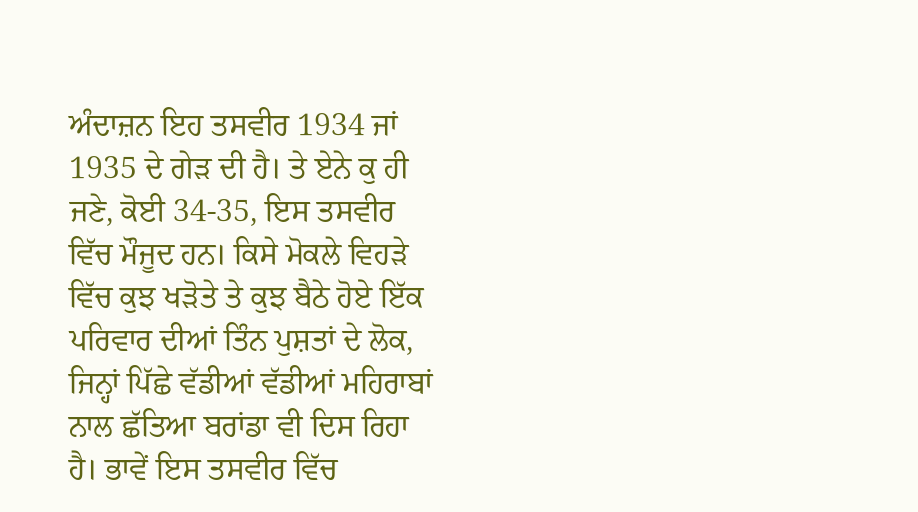ਅੰਦਾਜ਼ਨ ਇਹ ਤਸਵੀਰ 1934 ਜਾਂ 1935 ਦੇ ਗੇੜ ਦੀ ਹੈ। ਤੇ ਏਨੇ ਕੁ ਹੀ ਜਣੇ, ਕੋਈ 34-35, ਇਸ ਤਸਵੀਰ ਵਿੱਚ ਮੌਜੂਦ ਹਨ। ਕਿਸੇ ਮੋਕਲੇ ਵਿਹੜੇ ਵਿੱਚ ਕੁਝ ਖੜੋਤੇ ਤੇ ਕੁਝ ਬੈਠੇ ਹੋਏ ਇੱਕ ਪਰਿਵਾਰ ਦੀਆਂ ਤਿੰਨ ਪੁਸ਼ਤਾਂ ਦੇ ਲੋਕ, ਜਿਨ੍ਹਾਂ ਪਿੱਛੇ ਵੱਡੀਆਂ ਵੱਡੀਆਂ ਮਹਿਰਾਬਾਂ ਨਾਲ ਛੱਤਿਆ ਬਰਾਂਡਾ ਵੀ ਦਿਸ ਰਿਹਾ ਹੈ। ਭਾਵੇਂ ਇਸ ਤਸਵੀਰ ਵਿੱਚ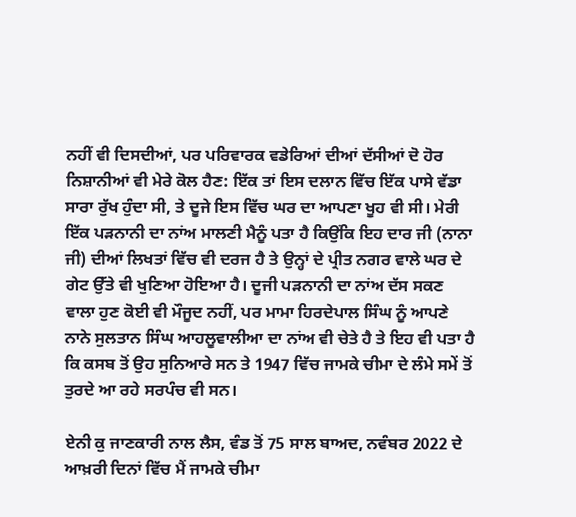ਨਹੀਂ ਵੀ ਦਿਸਦੀਆਂ, ਪਰ ਪਰਿਵਾਰਕ ਵਡੇਰਿਆਂ ਦੀਆਂ ਦੱਸੀਆਂ ਦੋ ਹੋਰ ਨਿਸ਼ਾਨੀਆਂ ਵੀ ਮੇਰੇ ਕੋਲ ਹੈਣ: ਇੱਕ ਤਾਂ ਇਸ ਦਲਾਨ ਵਿੱਚ ਇੱਕ ਪਾਸੇ ਵੱਡਾ ਸਾਰਾ ਰੁੱਖ ਹੁੰਦਾ ਸੀ, ਤੇ ਦੂਜੇ ਇਸ ਵਿੱਚ ਘਰ ਦਾ ਆਪਣਾ ਖੂਹ ਵੀ ਸੀ। ਮੇਰੀ ਇੱਕ ਪੜਨਾਨੀ ਦਾ ਨਾਂਅ ਮਾਲਣੀ ਮੈਨੂੰ ਪਤਾ ਹੈ ਕਿਉਂਕਿ ਇਹ ਦਾਰ ਜੀ (ਨਾਨਾ ਜੀ) ਦੀਆਂ ਲਿਖਤਾਂ ਵਿੱਚ ਵੀ ਦਰਜ ਹੈ ਤੇ ਉਨ੍ਹਾਂ ਦੇ ਪ੍ਰੀਤ ਨਗਰ ਵਾਲੇ ਘਰ ਦੇ ਗੇਟ ਉੱਤੇ ਵੀ ਖੁਣਿਆ ਹੋਇਆ ਹੈ। ਦੂਜੀ ਪੜਨਾਨੀ ਦਾ ਨਾਂਅ ਦੱਸ ਸਕਣ ਵਾਲਾ ਹੁਣ ਕੋਈ ਵੀ ਮੌਜੂਦ ਨਹੀਂ, ਪਰ ਮਾਮਾ ਹਿਰਦੇਪਾਲ ਸਿੰਘ ਨੂੰ ਆਪਣੇ ਨਾਨੇ ਸੁਲਤਾਨ ਸਿੰਘ ਆਹਲੂਵਾਲੀਆ ਦਾ ਨਾਂਅ ਵੀ ਚੇਤੇ ਹੈ ਤੇ ਇਹ ਵੀ ਪਤਾ ਹੈ ਕਿ ਕਸਬ ਤੋਂ ਉਹ ਸੁਨਿਆਰੇ ਸਨ ਤੇ 1947 ਵਿੱਚ ਜਾਮਕੇ ਚੀਮਾ ਦੇ ਲੰਮੇ ਸਮੇਂ ਤੋਂ ਤੁਰਦੇ ਆ ਰਹੇ ਸਰਪੰਚ ਵੀ ਸਨ।

ਏਨੀ ਕੁ ਜਾਣਕਾਰੀ ਨਾਲ ਲੈਸ, ਵੰਡ ਤੋਂ 75 ਸਾਲ ਬਾਅਦ, ਨਵੰਬਰ 2022 ਦੇ ਆਖ਼ਰੀ ਦਿਨਾਂ ਵਿੱਚ ਮੈਂ ਜਾਮਕੇ ਚੀਮਾ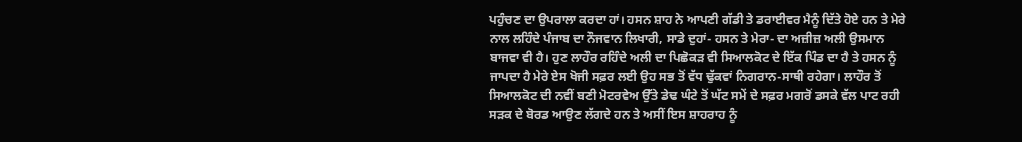ਪਹੁੰਚਣ ਦਾ ਉਪਰਾਲਾ ਕਰਦਾ ਹਾਂ। ਹਸਨ ਸ਼ਾਹ ਨੇ ਆਪਣੀ ਗੱਡੀ ਤੇ ਡਰਾਈਵਰ ਮੈਨੂੰ ਦਿੱਤੇ ਹੋਏ ਹਨ ਤੇ ਮੇਰੇ ਨਾਲ ਲਹਿੰਦੇ ਪੰਜਾਬ ਦਾ ਨੌਜਵਾਨ ਲਿਖਾਰੀ, ਸਾਡੇ ਦੁਹਾਂ- ਹਸਨ ਤੇ ਮੇਰਾ- ਦਾ ਅਜ਼ੀਜ਼ ਅਲੀ ਉਸਮਾਨ ਬਾਜਵਾ ਵੀ ਹੈ। ਹੁਣ ਲਾਹੌਰ ਰਹਿੰਦੇ ਅਲੀ ਦਾ ਪਿਛੋਕੜ ਵੀ ਸਿਆਲਕੋਟ ਦੇ ਇੱਕ ਪਿੰਡ ਦਾ ਹੈ ਤੇ ਹਸਨ ਨੂੰ ਜਾਪਦਾ ਹੈ ਮੇਰੇ ਏਸ ਖੋਜੀ ਸਫ਼ਰ ਲਈ ਉਹ ਸਭ ਤੋਂ ਵੱਧ ਢੁੱਕਵਾਂ ਨਿਗਰਾਨ-ਸਾਥੀ ਰਹੇਗਾ। ਲਾਹੌਰ ਤੋਂ ਸਿਆਲਕੋਟ ਦੀ ਨਵੀਂ ਬਣੀ ਮੋਟਰਵੇਅ ਉੱਤੇ ਡੇਢ ਘੰਟੇ ਤੋਂ ਘੱਟ ਸਮੇਂ ਦੇ ਸਫ਼ਰ ਮਗਰੋਂ ਡਸਕੇ ਵੱਲ ਪਾਟ ਰਹੀ ਸੜਕ ਦੇ ਬੋਰਡ ਆਉਣ ਲੱਗਦੇ ਹਨ ਤੇ ਅਸੀਂ ਇਸ ਸ਼ਾਹਰਾਹ ਨੂੰ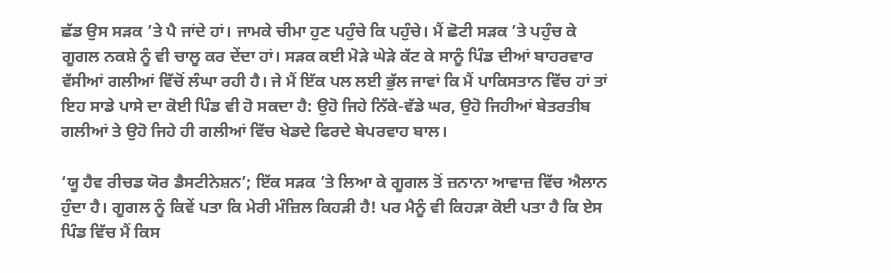ਛੱਡ ਉਸ ਸੜਕ ’ਤੇ ਪੈ ਜਾਂਦੇ ਹਾਂ। ਜਾਮਕੇ ਚੀਮਾ ਹੁਣ ਪਹੁੰਚੇ ਕਿ ਪਹੁੰਚੇ। ਮੈਂ ਛੋਟੀ ਸੜਕ ’ਤੇ ਪਹੁੰਚ ਕੇ ਗੂਗਲ ਨਕਸ਼ੇ ਨੂੰ ਵੀ ਚਾਲੂ ਕਰ ਦੇਂਦਾ ਹਾਂ। ਸੜਕ ਕਈ ਮੋੜੇ ਘੇੜੇ ਕੱਟ ਕੇ ਸਾਨੂੰ ਪਿੰਡ ਦੀਆਂ ਬਾਹਰਵਾਰ ਵੱਸੀਆਂ ਗਲੀਆਂ ਵਿੱਚੋਂ ਲੰਘਾ ਰਹੀ ਹੈ। ਜੇ ਮੈਂ ਇੱਕ ਪਲ ਲਈ ਭੁੱਲ ਜਾਵਾਂ ਕਿ ਮੈਂ ਪਾਕਿਸਤਾਨ ਵਿੱਚ ਹਾਂ ਤਾਂ ਇਹ ਸਾਡੇ ਪਾਸੇ ਦਾ ਕੋਈ ਪਿੰਡ ਵੀ ਹੋ ਸਕਦਾ ਹੈ: ਉਹੋ ਜਿਹੇ ਨਿੱਕੇ-ਵੱਡੇ ਘਰ, ਉਹੋ ਜਿਹੀਆਂ ਬੇਤਰਤੀਬ ਗਲੀਆਂ ਤੇ ਉਹੋ ਜਿਹੇ ਹੀ ਗਲੀਆਂ ਵਿੱਚ ਖੇਡਦੇ ਫਿਰਦੇ ਬੇਪਰਵਾਹ ਬਾਲ।

‘ਯੂ ਹੈਵ ਰੀਚਡ ਯੋਰ ਡੈਸਟੀਨੇਸ਼ਨ’; ਇੱਕ ਸੜਕ ’ਤੇ ਲਿਆ ਕੇ ਗੂਗਲ ਤੋਂ ਜ਼ਨਾਨਾ ਆਵਾਜ਼ ਵਿੱਚ ਐਲਾਨ ਹੁੰਦਾ ਹੈ। ਗੂਗਲ ਨੂੰ ਕਿਵੇਂ ਪਤਾ ਕਿ ਮੇਰੀ ਮੰਜ਼ਿਲ ਕਿਹੜੀ ਹੈ! ਪਰ ਮੈਨੂੰ ਵੀ ਕਿਹੜਾ ਕੋਈ ਪਤਾ ਹੈ ਕਿ ਏਸ ਪਿੰਡ ਵਿੱਚ ਮੈਂ ਕਿਸ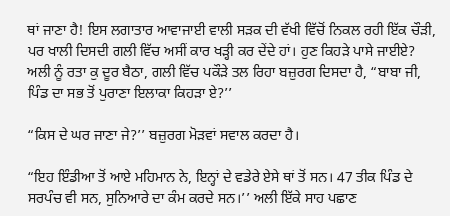ਥਾਂ ਜਾਣਾ ਹੈ! ਇਸ ਲਗਾਤਾਰ ਆਵਾਜਾਈ ਵਾਲੀ ਸੜਕ ਦੀ ਵੱਖੀ ਵਿੱਚੋਂ ਨਿਕਲ ਰਹੀ ਇੱਕ ਚੌੜੀ, ਪਰ ਖਾਲੀ ਦਿਸਦੀ ਗਲੀ ਵਿੱਚ ਅਸੀਂ ਕਾਰ ਖੜ੍ਹੀ ਕਰ ਦੇਂਦੇ ਹਾਂ। ਹੁਣ ਕਿਹੜੇ ਪਾਸੇ ਜਾਈਏ? ਅਲੀ ਨੂੰ ਰਤਾ ਕੁ ਦੂਰ ਬੈਠਾ, ਗਲੀ ਵਿੱਚ ਪਕੌੜੇ ਤਲ ਰਿਹਾ ਬਜ਼ੁਰਗ ਦਿਸਦਾ ਹੈ, “ਬਾਬਾ ਜੀ, ਪਿੰਡ ਦਾ ਸਭ ਤੋਂ ਪੁਰਾਣਾ ਇਲਾਕਾ ਕਿਹੜਾ ਏ?’’

“ਕਿਸ ਦੇ ਘਰ ਜਾਣਾ ਜੇ?’’ ਬਜ਼ੁਰਗ ਮੋੜਵਾਂ ਸਵਾਲ ਕਰਦਾ ਹੈ।

“ਇਹ ਇੰਡੀਆ ਤੋਂ ਆਏ ਮਹਿਮਾਨ ਨੇ, ਇਨ੍ਹਾਂ ਦੇ ਵਡੇਰੇ ਏਸੇ ਥਾਂ ਤੋਂ ਸਨ। 47 ਤੀਕ ਪਿੰਡ ਦੇ ਸਰਪੰਚ ਵੀ ਸਨ, ਸੁਨਿਆਰੇ ਦਾ ਕੰਮ ਕਰਦੇ ਸਨ।’’ ਅਲੀ ਇੱਕੇ ਸਾਹ ਪਛਾਣ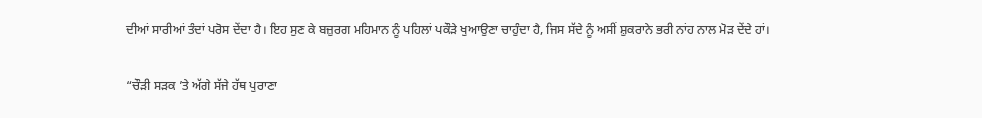ਦੀਆਂ ਸਾਰੀਆਂ ਤੰਦਾਂ ਪਰੋਸ ਦੇਂਦਾ ਹੈ। ਇਹ ਸੁਣ ਕੇ ਬਜ਼ੁਰਗ ਮਹਿਮਾਨ ਨੂੰ ਪਹਿਲਾਂ ਪਕੌੜੇ ਖੁਆਉਣਾ ਚਾਹੁੰਦਾ ਹੈ, ਜਿਸ ਸੱਦੇ ਨੂੰ ਅਸੀਂ ਸ਼ੁਕਰਾਨੇ ਭਰੀ ਨਾਂਹ ਨਾਲ ਮੋੜ ਦੇਂਦੇ ਹਾਂ।

“ਚੌੜੀ ਸੜਕ ’ਤੇ ਅੱਗੇ ਸੱਜੇ ਹੱਥ ਪੁਰਾਣਾ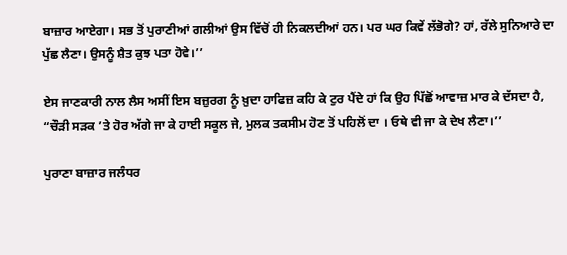ਬਾਜ਼ਾਰ ਆਏਗਾ। ਸਭ ਤੋਂ ਪੁਰਾਣੀਆਂ ਗਲੀਆਂ ਉਸ ਵਿੱਚੋਂ ਹੀ ਨਿਕਲਦੀਆਂ ਹਨ। ਪਰ ਘਰ ਕਿਵੇਂ ਲੱਭੋਗੇ? ਹਾਂ, ਰੱਲੇ ਸੁਨਿਆਰੇ ਦਾ ਪੁੱਛ ਲੈਣਾ। ਉਸਨੂੰ ਸ਼ੈਤ ਕੁਝ ਪਤਾ ਹੋਵੇ।’’

ਏਸ ਜਾਣਕਾਰੀ ਨਾਲ ਲੈਸ ਅਸੀਂ ਇਸ ਬਜ਼ੁਰਗ ਨੂੰ ਖ਼ੁਦਾ ਹਾਫਿਜ਼ ਕਹਿ ਕੇ ਟੁਰ ਪੈਂਦੇ ਹਾਂ ਕਿ ਉਹ ਪਿੱਛੋਂ ਆਵਾਜ਼ ਮਾਰ ਕੇ ਦੱਸਦਾ ਹੈ, “ਚੌੜੀ ਸੜਕ ’ਤੇ ਹੋਰ ਅੱਗੇ ਜਾ ਕੇ ਹਾਈ ਸਕੂਲ ਜੇ, ਮੁਲਕ ਤਕਸੀਮ ਹੋਣ ਤੋਂ ਪਹਿਲੋਂ ਦਾ । ਓਥੇ ਵੀ ਜਾ ਕੇ ਦੇਖ ਲੈਣਾ।’’

ਪੁਰਾਣਾ ਬਾਜ਼ਾਰ ਜਲੰਧਰ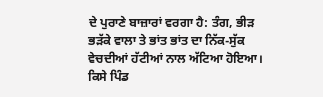ਦੇ ਪੁਰਾਣੇ ਬਾਜ਼ਾਰਾਂ ਵਰਗਾ ਹੈ: ਤੰਗ, ਭੀੜ ਭੜੱਕੇ ਵਾਲਾ ਤੇ ਭਾਂਤ ਭਾਂਤ ਦਾ ਨਿੱਕ-ਸੁੱਕ ਵੇਚਦੀਆਂ ਹੱਟੀਆਂ ਨਾਲ ਅੱਟਿਆ ਹੋਇਆ। ਕਿਸੇ ਪਿੰਡ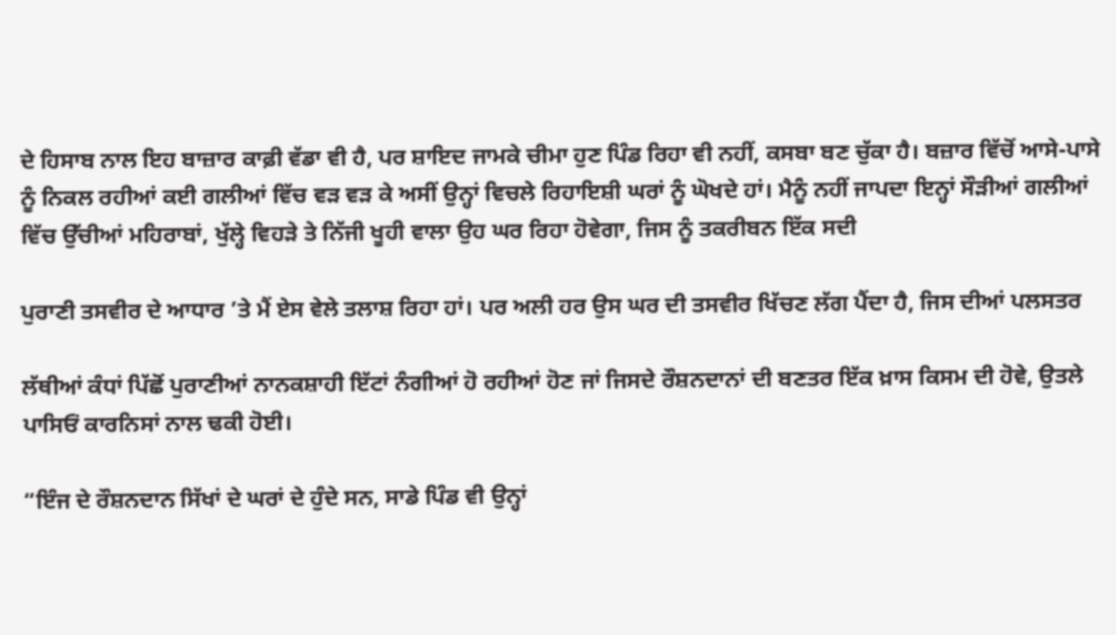ਦੇ ਹਿਸਾਬ ਨਾਲ ਇਹ ਬਾਜ਼ਾਰ ਕਾਫ਼ੀ ਵੱਡਾ ਵੀ ਹੈ, ਪਰ ਸ਼ਾਇਦ ਜਾਮਕੇ ਚੀਮਾ ਹੁਣ ਪਿੰਡ ਰਿਹਾ ਵੀ ਨਹੀਂ, ਕਸਬਾ ਬਣ ਚੁੱਕਾ ਹੈ। ਬਜ਼ਾਰ ਵਿੱਚੋਂ ਆਸੇ-ਪਾਸੇ ਨੂੰ ਨਿਕਲ ਰਹੀਆਂ ਕਈ ਗਲੀਆਂ ਵਿੱਚ ਵੜ ਵੜ ਕੇ ਅਸੀਂ ਉਨ੍ਹਾਂ ਵਿਚਲੇ ਰਿਹਾਇਸ਼ੀ ਘਰਾਂ ਨੂੰ ਘੋਖਦੇ ਹਾਂ। ਮੈਨੂੰ ਨਹੀਂ ਜਾਪਦਾ ਇਨ੍ਹਾਂ ਸੌੜੀਆਂ ਗਲੀਆਂ ਵਿੱਚ ਉੱਚੀਆਂ ਮਹਿਰਾਬਾਂ, ਖੁੱਲ੍ਹੇ ਵਿਹੜੇ ਤੇ ਨਿੱਜੀ ਖੂਹੀ ਵਾਲਾ ਉਹ ਘਰ ਰਿਹਾ ਹੋਵੇਗਾ, ਜਿਸ ਨੂੰ ਤਕਰੀਬਨ ਇੱਕ ਸਦੀ

ਪੁਰਾਣੀ ਤਸਵੀਰ ਦੇ ਆਧਾਰ ’ਤੇ ਮੈਂ ਏਸ ਵੇਲੇ ਤਲਾਸ਼ ਰਿਹਾ ਹਾਂ। ਪਰ ਅਲੀ ਹਰ ਉਸ ਘਰ ਦੀ ਤਸਵੀਰ ਖਿੱਚਣ ਲੱਗ ਪੈਂਦਾ ਹੈ, ਜਿਸ ਦੀਆਂ ਪਲਸਤਰ

ਲੱਥੀਆਂ ਕੰਧਾਂ ਪਿੱਛੋਂ ਪੁਰਾਣੀਆਂ ਨਾਨਕਸ਼ਾਹੀ ਇੱਟਾਂ ਨੰਗੀਆਂ ਹੋ ਰਹੀਆਂ ਹੋਣ ਜਾਂ ਜਿਸਦੇ ਰੌਸ਼ਨਦਾਨਾਂ ਦੀ ਬਣਤਰ ਇੱਕ ਖ਼ਾਸ ਕਿਸਮ ਦੀ ਹੋਵੇ, ਉਤਲੇ ਪਾਸਿਓਂ ਕਾਰਨਿਸਾਂ ਨਾਲ ਢਕੀ ਹੋਈ।

“ਇੰਜ ਦੇ ਰੌਸ਼ਨਦਾਨ ਸਿੱਖਾਂ ਦੇ ਘਰਾਂ ਦੇ ਹੁੰਦੇ ਸਨ, ਸਾਡੇ ਪਿੰਡ ਵੀ ਉਨ੍ਹਾਂ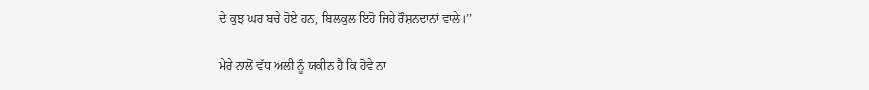ਦੇ ਕੁਝ ਘਰ ਬਚੇ ਹੋਏ ਹਨ, ਬਿਲਕੁਲ ਇਹੋ ਜਿਹੇ ਰੌਸ਼ਨਦਾਨਾਂ ਵਾਲੇ।’’

ਮੇਰੇ ਨਾਲੋਂ ਵੱਧ ਅਲੀ ਨੂੰ ਯਕੀਨ ਹੈ ਕਿ ਹੋਵੇ ਨਾ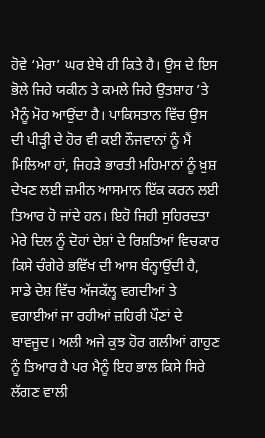ਹੋਵੇ ‘ਮੇਰਾ’ ਘਰ ਏਥੇ ਹੀ ਕਿਤੇ ਹੈ। ਉਸ ਦੇ ਇਸ ਭੋਲੇ ਜਿਹੇ ਯਕੀਨ ਤੇ ਕਮਲੇ ਜਿਹੇ ਉਤਸ਼ਾਹ ’ਤੇ ਮੈਨੂੰ ਮੋਹ ਆਉਂਦਾ ਹੈ। ਪਾਕਿਸਤਾਨ ਵਿੱਚ ਉਸ ਦੀ ਪੀੜ੍ਹੀ ਦੇ ਹੋਰ ਵੀ ਕਈ ਨੌਜਵਾਨਾਂ ਨੂੰ ਮੈਂ ਮਿਲਿਆ ਹਾਂ, ਜਿਹੜੇ ਭਾਰਤੀ ਮਹਿਮਾਨਾਂ ਨੂੰ ਖ਼ੁਸ਼ ਦੇਖਣ ਲਈ ਜ਼ਮੀਨ ਆਸਮਾਨ ਇੱਕ ਕਰਨ ਲਈ ਤਿਆਰ ਹੋ ਜਾਂਦੇ ਹਨ। ਇਹੋ ਜਿਹੀ ਸੁਹਿਰਦਤਾ ਮੇਰੇ ਦਿਲ ਨੂੰ ਦੋਹਾਂ ਦੇਸ਼ਾਂ ਦੇ ਰਿਸ਼ਤਿਆਂ ਵਿਚਕਾਰ ਕਿਸੇ ਚੰਗੇਰੇ ਭਵਿੱਖ ਦੀ ਆਸ ਬੰਨ੍ਹਾਉਂਦੀ ਹੈ, ਸਾਡੇ ਦੇਸ਼ ਵਿੱਚ ਅੱਜਕੱਲ੍ਹ ਵਗਦੀਆਂ ਤੇ ਵਗਾਈਆਂ ਜਾ ਰਹੀਆਂ ਜ਼ਹਿਰੀ ਪੌਣਾਂ ਦੇ ਬਾਵਜੂਦ। ਅਲੀ ਅਜੇ ਕੁਝ ਹੋਰ ਗਲੀਆਂ ਗਾਹੁਣ ਨੂੰ ਤਿਆਰ ਹੈ ਪਰ ਮੈਨੂੰ ਇਹ ਭਾਲ ਕਿਸੇ ਸਿਰੇ ਲੱਗਣ ਵਾਲੀ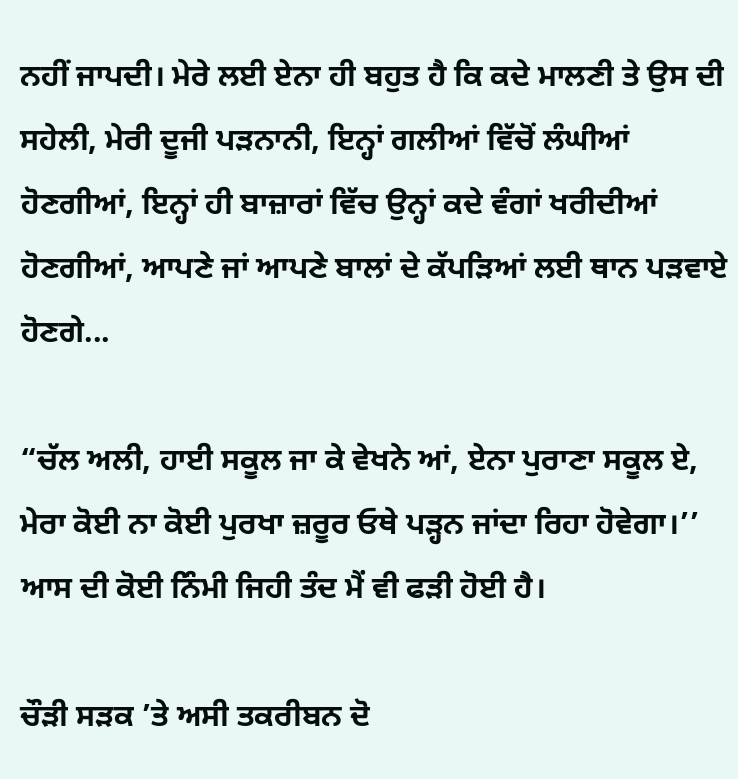ਨਹੀਂ ਜਾਪਦੀ। ਮੇਰੇ ਲਈ ਏਨਾ ਹੀ ਬਹੁਤ ਹੈ ਕਿ ਕਦੇ ਮਾਲਣੀ ਤੇ ਉਸ ਦੀ ਸਹੇਲੀ, ਮੇਰੀ ਦੂਜੀ ਪੜਨਾਨੀ, ਇਨ੍ਹਾਂ ਗਲੀਆਂ ਵਿੱਚੋਂ ਲੰਘੀਆਂ ਹੋਣਗੀਆਂ, ਇਨ੍ਹਾਂ ਹੀ ਬਾਜ਼ਾਰਾਂ ਵਿੱਚ ਉਨ੍ਹਾਂ ਕਦੇ ਵੰਗਾਂ ਖਰੀਦੀਆਂ ਹੋਣਗੀਆਂ, ਆਪਣੇ ਜਾਂ ਆਪਣੇ ਬਾਲਾਂ ਦੇ ਕੱਪੜਿਆਂ ਲਈ ਥਾਨ ਪੜਵਾਏ ਹੋਣਗੇ...

“ਚੱਲ ਅਲੀ, ਹਾਈ ਸਕੂਲ ਜਾ ਕੇ ਵੇਖਨੇ ਆਂ, ਏਨਾ ਪੁਰਾਣਾ ਸਕੂਲ ਏ, ਮੇਰਾ ਕੋਈ ਨਾ ਕੋਈ ਪੁਰਖਾ ਜ਼ਰੂਰ ਓਥੇ ਪੜ੍ਹਨ ਜਾਂਦਾ ਰਿਹਾ ਹੋਵੇਗਾ।’’ ਆਸ ਦੀ ਕੋਈ ਨਿੰਮੀ ਜਿਹੀ ਤੰਦ ਮੈਂ ਵੀ ਫੜੀ ਹੋਈ ਹੈ।

ਚੌੜੀ ਸੜਕ ’ਤੇ ਅਸੀ ਤਕਰੀਬਨ ਦੋ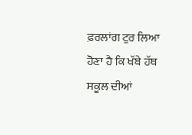ਫ਼ਰਲਾਂਗ ਟੁਰ ਲਿਆ ਹੋਣਾ ਹੈ ਕਿ ਖੱਬੇ ਹੱਥ ਸਕੂਲ ਦੀਆਂ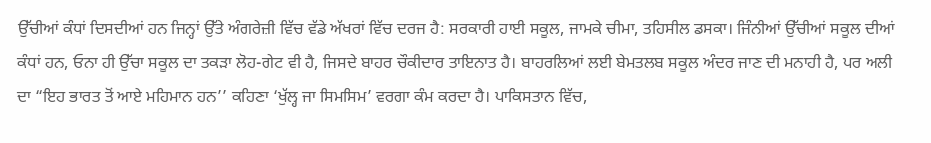ਉੱਚੀਆਂ ਕੰਧਾਂ ਦਿਸਦੀਆਂ ਹਨ ਜਿਨ੍ਹਾਂ ਉੱਤੇ ਅੰਗਰੇਜ਼ੀ ਵਿੱਚ ਵੱਡੇ ਅੱਖਰਾਂ ਵਿੱਚ ਦਰਜ ਹੈ: ਸਰਕਾਰੀ ਹਾਈ ਸਕੂਲ, ਜਾਮਕੇ ਚੀਮਾ, ਤਹਿਸੀਲ ਡਸਕਾ। ਜਿੰਨੀਆਂ ਉੱਚੀਆਂ ਸਕੂਲ ਦੀਆਂ ਕੰਧਾਂ ਹਨ, ਓਨਾ ਹੀ ਉੱਚਾ ਸਕੂਲ ਦਾ ਤਕੜਾ ਲੋਹ-ਗੇਟ ਵੀ ਹੈ, ਜਿਸਦੇ ਬਾਹਰ ਚੌਕੀਦਾਰ ਤਾਇਨਾਤ ਹੈ। ਬਾਹਰਲਿਆਂ ਲਈ ਬੇਮਤਲਬ ਸਕੂਲ ਅੰਦਰ ਜਾਣ ਦੀ ਮਨਾਹੀ ਹੈ, ਪਰ ਅਲੀ ਦਾ “ਇਹ ਭਾਰਤ ਤੋਂ ਆਏ ਮਹਿਮਾਨ ਹਨ’’ ਕਹਿਣਾ ‘ਖੁੱਲ੍ਹ ਜਾ ਸਿਮਸਿਮ’ ਵਰਗਾ ਕੰਮ ਕਰਦਾ ਹੈ। ਪਾਕਿਸਤਾਨ ਵਿੱਚ,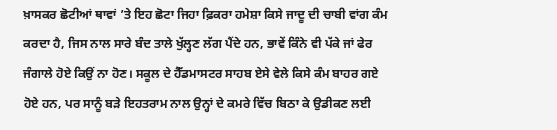ਖ਼ਾਸਕਰ ਛੋਟੀਆਂ ਥਾਵਾਂ ’ਤੇ ਇਹ ਛੋਟਾ ਜਿਹਾ ਫ਼ਿਕਰਾ ਹਮੇਸ਼ਾ ਕਿਸੇ ਜਾਦੂ ਦੀ ਚਾਬੀ ਵਾਂਗ ਕੰਮ ਕਰਦਾ ਹੈ, ਜਿਸ ਨਾਲ ਸਾਰੇ ਬੰਦ ਤਾਲੇ ਖੁੱਲ੍ਹਣ ਲੱਗ ਪੈਂਦੇ ਹਨ, ਭਾਵੇਂ ਕਿੰਨੇ ਵੀ ਪੱਕੇ ਜਾਂ ਫੇਰ ਜੰਗਾਲੇ ਹੋਏ ਕਿਉਂ ਨਾ ਹੋਣ। ਸਕੂਲ ਦੇ ਹੈੱਡਮਾਸਟਰ ਸਾਹਬ ਏਸੇ ਵੇਲੇ ਕਿਸੇ ਕੰਮ ਬਾਹਰ ਗਏ ਹੋਏ ਹਨ, ਪਰ ਸਾਨੂੰ ਬੜੇ ਇਹਤਰਾਮ ਨਾਲ ਉਨ੍ਹਾਂ ਦੇ ਕਮਰੇ ਵਿੱਚ ਬਿਠਾ ਕੇ ਉਡੀਕਣ ਲਈ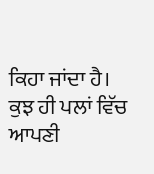ਕਿਹਾ ਜਾਂਦਾ ਹੈ। ਕੁਝ ਹੀ ਪਲਾਂ ਵਿੱਚ ਆਪਣੀ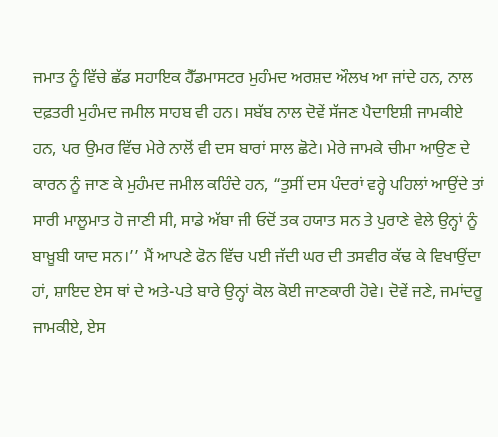ਜਮਾਤ ਨੂੰ ਵਿੱਚੇ ਛੱਡ ਸਹਾਇਕ ਹੈੱਡਮਾਸਟਰ ਮੁਹੰਮਦ ਅਰਸ਼ਦ ਔਲਖ ਆ ਜਾਂਦੇ ਹਨ, ਨਾਲ ਦਫ਼ਤਰੀ ਮੁਹੰਮਦ ਜਮੀਲ ਸਾਹਬ ਵੀ ਹਨ। ਸਬੱਬ ਨਾਲ ਦੋਵੇਂ ਸੱਜਣ ਪੈਦਾਇਸ਼ੀ ਜਾਮਕੀਏ ਹਨ, ਪਰ ਉਮਰ ਵਿੱਚ ਮੇਰੇ ਨਾਲੋਂ ਵੀ ਦਸ ਬਾਰਾਂ ਸਾਲ ਛੋਟੇ। ਮੇਰੇ ਜਾਮਕੇ ਚੀਮਾ ਆਉਣ ਦੇ ਕਾਰਨ ਨੂੰ ਜਾਣ ਕੇ ਮੁਹੰਮਦ ਜਮੀਲ ਕਹਿੰਦੇ ਹਨ, “ਤੁਸੀਂ ਦਸ ਪੰਦਰਾਂ ਵਰ੍ਹੇ ਪਹਿਲਾਂ ਆਉਂਦੇ ਤਾਂ ਸਾਰੀ ਮਾਲੂਮਾਤ ਹੋ ਜਾਣੀ ਸੀ, ਸਾਡੇ ਅੱਬਾ ਜੀ ਓਦੋਂ ਤਕ ਹਯਾਤ ਸਨ ਤੇ ਪੁਰਾਣੇ ਵੇਲੇ ਉਨ੍ਹਾਂ ਨੂੰ ਬਾਖ਼ੂਬੀ ਯਾਦ ਸਨ।’’ ਮੈਂ ਆਪਣੇ ਫੋਨ ਵਿੱਚ ਪਈ ਜੱਦੀ ਘਰ ਦੀ ਤਸਵੀਰ ਕੱਢ ਕੇ ਵਿਖਾਉਂਦਾ ਹਾਂ, ਸ਼ਾਇਦ ਏਸ ਥਾਂ ਦੇ ਅਤੇ-ਪਤੇ ਬਾਰੇ ਉਨ੍ਹਾਂ ਕੋਲ ਕੋਈ ਜਾਣਕਾਰੀ ਹੋਵੇ। ਦੋਵੇਂ ਜਣੇ, ਜਮਾਂਦਰੂ ਜਾਮਕੀਏ, ਏਸ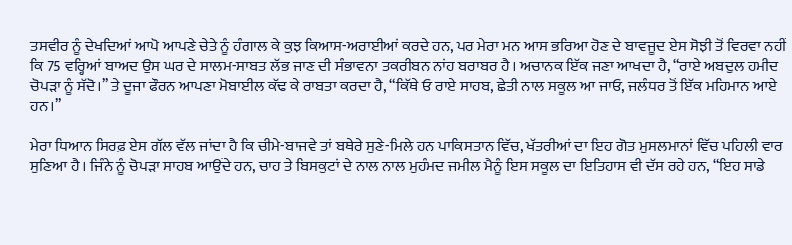ਤਸਵੀਰ ਨੂੰ ਦੇਖਦਿਆਂ ਆਪੋ ਆਪਣੇ ਚੇਤੇ ਨੂੰ ਹੰਗਾਲ ਕੇ ਕੁਝ ਕਿਆਸ-ਅਰਾਈਆਂ ਕਰਦੇ ਹਨ, ਪਰ ਮੇਰਾ ਮਨ ਆਸ ਭਰਿਆ ਹੋਣ ਦੇ ਬਾਵਜੂਦ ਏਸ ਸੋਝੀ ਤੋਂ ਵਿਰਵਾ ਨਹੀਂ ਕਿ 75 ਵਰ੍ਹਿਆਂ ਬਾਅਦ ਉਸ ਘਰ ਦੇ ਸਾਲਮ-ਸਾਬਤ ਲੱਭ ਜਾਣ ਦੀ ਸੰਭਾਵਨਾ ਤਕਰੀਬਨ ਨਾਂਹ ਬਰਾਬਰ ਹੈ। ਅਚਾਨਕ ਇੱਕ ਜਣਾ ਆਖਦਾ ਹੈ, “ਰਾਏ ਅਬਦੁਲ ਹਮੀਦ ਚੋਪੜਾ ਨੂੰ ਸੱਦੋ।’’ ਤੇ ਦੂਜਾ ਫੌਰਨ ਆਪਣਾ ਮੋਬਾਈਲ ਕੱਢ ਕੇ ਰਾਬਤਾ ਕਰਦਾ ਹੈ, “ਕਿੱਥੇ ਓ ਰਾਏ ਸਾਹਬ, ਛੇਤੀ ਨਾਲ ਸਕੂਲ ਆ ਜਾਓ, ਜਲੰਧਰ ਤੋਂ ਇੱਕ ਮਹਿਮਾਨ ਆਏ ਹਨ।’’

ਮੇਰਾ ਧਿਆਨ ਸਿਰਫ਼ ਏਸ ਗੱਲ ਵੱਲ ਜਾਂਦਾ ਹੈ ਕਿ ਚੀਮੇ-ਬਾਜਵੇ ਤਾਂ ਬਥੇਰੇ ਸੁਣੇ-ਮਿਲੇ ਹਨ ਪਾਕਿਸਤਾਨ ਵਿੱਚ, ਖੱਤਰੀਆਂ ਦਾ ਇਹ ਗੋਤ ਮੁਸਲਮਾਨਾਂ ਵਿੱਚ ਪਹਿਲੀ ਵਾਰ ਸੁਣਿਆ ਹੈ। ਜਿੰਨੇ ਨੂੰ ਚੋਪੜਾ ਸਾਹਬ ਆਉਂਦੇ ਹਨ, ਚਾਹ ਤੇ ਬਿਸਕੁਟਾਂ ਦੇ ਨਾਲ ਨਾਲ ਮੁਹੰਮਦ ਜਮੀਲ ਮੈਨੂੰ ਇਸ ਸਕੂਲ ਦਾ ਇਤਿਹਾਸ ਵੀ ਦੱਸ ਰਹੇ ਹਨ, “ਇਹ ਸਾਡੇ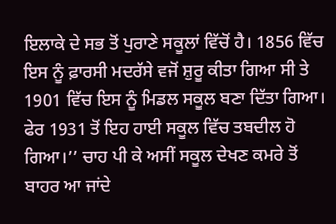ਇਲਾਕੇ ਦੇ ਸਭ ਤੋਂ ਪੁਰਾਣੇ ਸਕੂਲਾਂ ਵਿੱਚੋਂ ਹੈ। 1856 ਵਿੱਚ ਇਸ ਨੂੰ ਫ਼ਾਰਸੀ ਮਦਰੱਸੇ ਵਜੋਂ ਸ਼ੁਰੂ ਕੀਤਾ ਗਿਆ ਸੀ ਤੇ 1901 ਵਿੱਚ ਇਸ ਨੂੰ ਮਿਡਲ ਸਕੂਲ ਬਣਾ ਦਿੱਤਾ ਗਿਆ। ਫੇਰ 1931 ਤੋਂ ਇਹ ਹਾਈ ਸਕੂਲ ਵਿੱਚ ਤਬਦੀਲ ਹੋ ਗਿਆ।’’ ਚਾਹ ਪੀ ਕੇ ਅਸੀਂ ਸਕੂਲ ਦੇਖਣ ਕਮਰੇ ਤੋਂ ਬਾਹਰ ਆ ਜਾਂਦੇ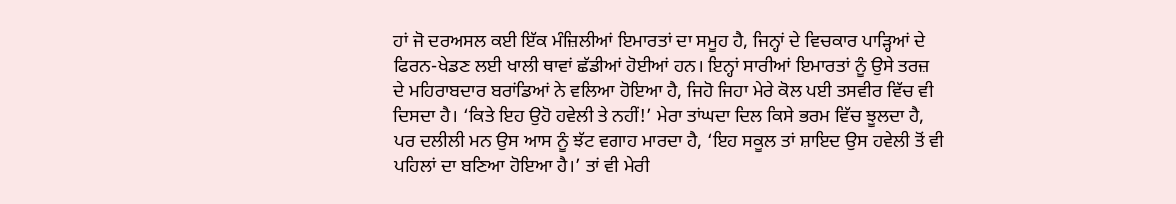ਹਾਂ ਜੋ ਦਰਅਸਲ ਕਈ ਇੱਕ ਮੰਜ਼ਿਲੀਆਂ ਇਮਾਰਤਾਂ ਦਾ ਸਮੂਹ ਹੈ, ਜਿਨ੍ਹਾਂ ਦੇ ਵਿਚਕਾਰ ਪਾੜ੍ਹਿਆਂ ਦੇ ਫਿਰਨ-ਖੇਡਣ ਲਈ ਖਾਲੀ ਥਾਵਾਂ ਛੱਡੀਆਂ ਹੋਈਆਂ ਹਨ। ਇਨ੍ਹਾਂ ਸਾਰੀਆਂ ਇਮਾਰਤਾਂ ਨੂੰ ਉਸੇ ਤਰਜ਼ ਦੇ ਮਹਿਰਾਬਦਾਰ ਬਰਾਂਡਿਆਂ ਨੇ ਵਲਿਆ ਹੋਇਆ ਹੈ, ਜਿਹੋ ਜਿਹਾ ਮੇਰੇ ਕੋਲ ਪਈ ਤਸਵੀਰ ਵਿੱਚ ਵੀ ਦਿਸਦਾ ਹੈ। ‘ਕਿਤੇ ਇਹ ਉਹੋ ਹਵੇਲੀ ਤੇ ਨਹੀਂ!’ ਮੇਰਾ ਤਾਂਘਦਾ ਦਿਲ ਕਿਸੇ ਭਰਮ ਵਿੱਚ ਝੂਲਦਾ ਹੈ, ਪਰ ਦਲੀਲੀ ਮਨ ਉਸ ਆਸ ਨੂੰ ਝੱਟ ਵਗਾਹ ਮਾਰਦਾ ਹੈ, ‘ਇਹ ਸਕੂਲ ਤਾਂ ਸ਼ਾਇਦ ਉਸ ਹਵੇਲੀ ਤੋਂ ਵੀ ਪਹਿਲਾਂ ਦਾ ਬਣਿਆ ਹੋਇਆ ਹੈ।’ ਤਾਂ ਵੀ ਮੇਰੀ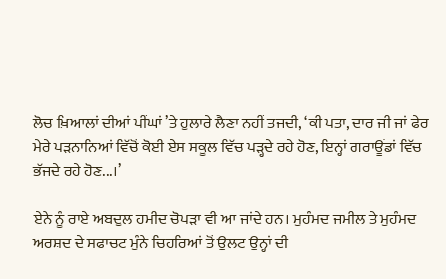ਲੋਚ ਖ਼ਿਆਲਾਂ ਦੀਆਂ ਪੀਂਘਾਂ ’ਤੇ ਹੁਲਾਰੇ ਲੈਣਾ ਨਹੀਂ ਤਜਦੀ, ‘ਕੀ ਪਤਾ, ਦਾਰ ਜੀ ਜਾਂ ਫੇਰ ਮੇਰੇ ਪੜਨਾਨਿਆਂ ਵਿੱਚੋਂ ਕੋਈ ਏਸ ਸਕੂਲ ਵਿੱਚ ਪੜ੍ਹਦੇ ਰਹੇ ਹੋਣ, ਇਨ੍ਹਾਂ ਗਰਾਊਂਡਾਂ ਵਿੱਚ ਭੱਜਦੇ ਰਹੇ ਹੋਣ...।’

ਏਨੇ ਨੂੰ ਰਾਏ ਅਬਦੁਲ ਹਮੀਦ ਚੋਪੜਾ ਵੀ ਆ ਜਾਂਦੇ ਹਨ। ਮੁਹੰਮਦ ਜਮੀਲ ਤੇ ਮੁਹੰਮਦ ਅਰਸ਼ਦ ਦੇ ਸਫਾਚਟ ਮੁੰਨੇ ਚਿਹਰਿਆਂ ਤੋਂ ਉਲਟ ਉਨ੍ਹਾਂ ਦੀ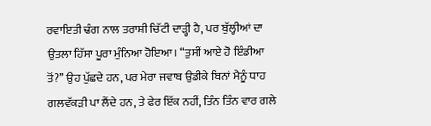ਰਵਾਇਤੀ ਢੰਗ ਨਾਲ ਤਰਾਸ਼ੀ ਚਿੱਟੀ ਦਾੜ੍ਹੀ ਹੈ, ਪਰ ਬੁੱਲ੍ਹੀਆਂ ਦਾ ਉਤਲਾ ਹਿੱਸਾ ਪੂਰਾ ਮੁੰਨਿਆ ਹੋਇਆ। “ਤੁਸੀਂ ਆਏ ਹੋ ਇੰਡੀਆ ਤੋਂ?’’ ਉਹ ਪੁੱਛਦੇ ਹਨ, ਪਰ ਮੇਰਾ ਜਵਾਬ ਉਡੀਕੇ ਬਿਨਾਂ ਮੈਨੂੰ ਧਾਹ ਗਲਵੱਕੜੀ ਪਾ ਲੈਂਦੇ ਹਨ, ਤੇ ਫੇਰ ਇੱਕ ਨਹੀਂ, ਤਿੰਨ ਤਿੰਨ ਵਾਰ ਗਲੇ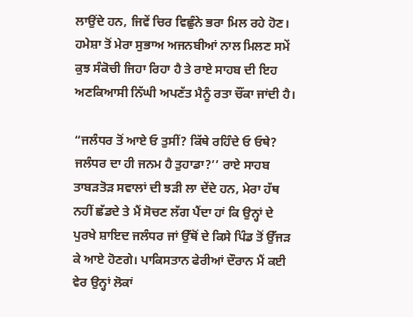ਲਾਉਂਦੇ ਹਨ, ਜਿਵੇਂ ਚਿਰ ਵਿਛੁੰਨੇ ਭਰਾ ਮਿਲ ਰਹੇ ਹੋਣ। ਹਮੇਸ਼ਾ ਤੋਂ ਮੇਰਾ ਸੁਭਾਅ ਅਜਨਬੀਆਂ ਨਾਲ ਮਿਲਣ ਸਮੇਂ ਕੁਝ ਸੰਕੋਚੀ ਜਿਹਾ ਰਿਹਾ ਹੈ ਤੇ ਰਾਏ ਸਾਹਬ ਦੀ ਇਹ ਅਣਕਿਆਸੀ ਨਿੱਘੀ ਅਪਣੱਤ ਮੈਨੂੰ ਰਤਾ ਚੌਂਕਾ ਜਾਂਦੀ ਹੈ।

“ਜਲੰਧਰ ਤੋਂ ਆਏ ਓ ਤੁਸੀਂ? ਕਿੱਥੇ ਰਹਿੰਦੇ ਓ ਓਥੇ? ਜਲੰਧਰ ਦਾ ਹੀ ਜਨਮ ਹੈ ਤੁਹਾਡਾ?’’ ਰਾਏ ਸਾਹਬ ਤਾਬੜਤੋੜ ਸਵਾਲਾਂ ਦੀ ਝੜੀ ਲਾ ਦੇਂਦੇ ਹਨ, ਮੇਰਾ ਹੱਥ ਨਹੀਂ ਛੱਡਦੇ ਤੇ ਮੈਂ ਸੋਚਣ ਲੱਗ ਪੈਂਦਾ ਹਾਂ ਕਿ ਉਨ੍ਹਾਂ ਦੇ ਪੁਰਖੇ ਸ਼ਾਇਦ ਜਲੰਧਰ ਜਾਂ ਉੱਥੋਂ ਦੇ ਕਿਸੇ ਪਿੰਡ ਤੋਂ ਉੱਜੜ ਕੇ ਆਏ ਹੋਣਗੇ। ਪਾਕਿਸਤਾਨ ਫੇਰੀਆਂ ਦੌਰਾਨ ਮੈਂ ਕਈ ਵੇਰ ਉਨ੍ਹਾਂ ਲੋਕਾਂ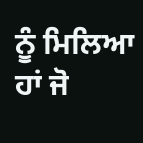ਨੂੰ ਮਿਲਿਆ ਹਾਂ ਜੋ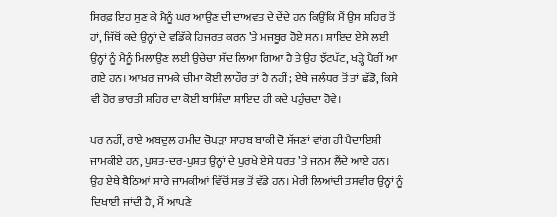ਸਿਰਫ਼ ਇਹ ਸੁਣ ਕੇ ਮੈਨੂੰ ਘਰ ਆਉਣ ਦੀ ਦਾਅਵਤ ਦੇ ਦੇਂਦੇ ਹਨ ਕਿਉਂਕਿ ਮੈਂ ਉਸ ਸ਼ਹਿਰ ਤੋਂ ਹਾਂ, ਜਿੱਥੋਂ ਕਦੇ ਉਨ੍ਹਾਂ ਦੇ ਵਡਿੱਕੇ ਹਿਜਰਤ ਕਰਨ ’ਤੇ ਮਜਬੂਰ ਹੋਏ ਸਨ। ਸ਼ਾਇਦ ਏਸੇ ਲਈ ਉਨ੍ਹਾਂ ਨੂੰ ਮੈਨੂੰ ਮਿਲਾਉਣ ਲਈ ਉਚੇਚਾ ਸੱਦ ਲਿਆ ਗਿਆ ਹੈ ਤੇ ਉਹ ਝੱਟਪੱਟ, ਖੜ੍ਹੇ ਪੈਰੀਂ ਆ ਗਏ ਹਨ। ਆਖ਼ਰ ਜਾਮਕੇ ਚੀਮਾ ਕੋਈ ਲਾਹੌਰ ਤਾਂ ਹੈ ਨਹੀਂ; ਏਥੇ ਜਲੰਧਰ ਤੋਂ ਤਾਂ ਛੱਡੋ, ਕਿਸੇ ਵੀ ਹੋਰ ਭਾਰਤੀ ਸ਼ਹਿਰ ਦਾ ਕੋਈ ਬਾਸ਼ਿੰਦਾ ਸ਼ਾਇਦ ਹੀ ਕਦੇ ਪਹੁੰਚਦਾ ਹੋਵੇ।

ਪਰ ਨਹੀਂ, ਰਾਏ ਅਬਦੁਲ ਹਮੀਦ ਚੋਪੜਾ ਸਾਹਬ ਬਾਕੀ ਦੋ ਸੱਜਣਾਂ ਵਾਂਗ ਹੀ ਪੈਦਾਇਸ਼ੀ ਜਾਮਕੀਏ ਹਨ, ਪੁਸ਼ਤ-ਦਰ-ਪੁਸ਼ਤ ਉਨ੍ਹਾਂ ਦੇ ਪੁਰਖੇ ਏਸੇ ਧਰਤ ’ਤੇ ਜਨਮ ਲੈਂਦੇ ਆਏ ਹਨ। ਉਹ ਏਥੇ ਬੈਠਿਆਂ ਸਾਰੇ ਜਾਮਕੀਆਂ ਵਿੱਚੋਂ ਸਭ ਤੋਂ ਵੱਡੇ ਹਨ। ਮੇਰੀ ਲਿਆਂਦੀ ਤਸਵੀਰ ਉਨ੍ਹਾਂ ਨੂੰ ਦਿਖਾਈ ਜਾਂਦੀ ਹੈ, ਮੈਂ ਆਪਣੇ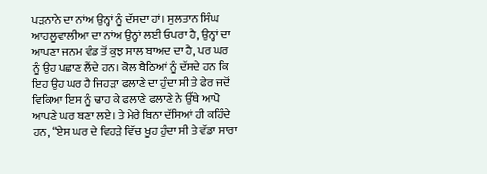ਪੜਨਾਨੇ ਦਾ ਨਾਂਅ ਉਨ੍ਹਾਂ ਨੂੰ ਦੱਸਦਾ ਹਾਂ। ਸੁਲਤਾਨ ਸਿੰਘ ਆਹਲੂਵਾਲੀਆ ਦਾ ਨਾਂਅ ਉਨ੍ਹਾਂ ਲਈ ਓਪਰਾ ਹੈ, ਉਨ੍ਹਾਂ ਦਾ ਆਪਣਾ ਜਨਮ ਵੰਡ ਤੋਂ ਕੁਝ ਸਾਲ ਬਾਅਦ ਦਾ ਹੈ, ਪਰ ਘਰ ਨੂੰ ਉਹ ਪਛਾਣ ਲੈਂਦੇ ਹਨ। ਕੋਲ ਬੈਠਿਆਂ ਨੂੰ ਦੱਸਦੇ ਹਨ ਕਿ ਇਹ ਉਹ ਘਰ ਹੈ ਜਿਹੜਾ ਫਲਾਣੇ ਦਾ ਹੁੰਦਾ ਸੀ ਤੇ ਫੇਰ ਜਦੋਂ ਵਿਕਿਆ ਇਸ ਨੂੰ ਢਾਹ ਕੇ ਫਲਾਣੇ ਫਲਾਣੇ ਨੇ ਉੱਥੇ ਆਪੋ ਆਪਣੇ ਘਰ ਬਣਾ ਲਏ। ਤੇ ਮੇਰੇ ਬਿਨਾ ਦੱਸਿਆਂ ਹੀ ਕਹਿੰਦੇ ਹਨ, “ਏਸ ਘਰ ਦੇ ਵਿਹੜੇ ਵਿੱਚ ਖੂਹ ਹੁੰਦਾ ਸੀ ਤੇ ਵੱਡਾ ਸਾਰਾ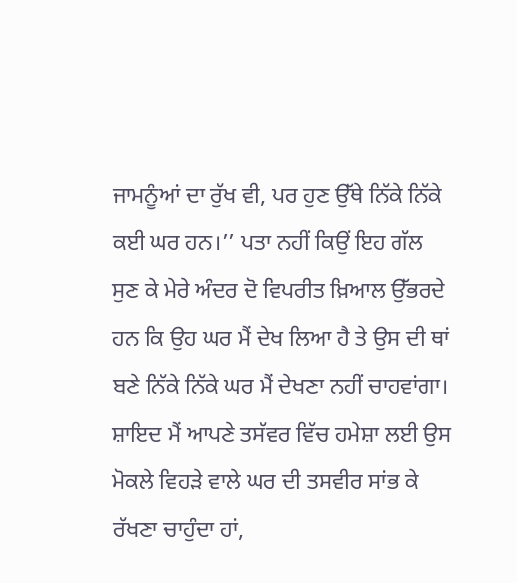ਜਾਮਨੂੰਆਂ ਦਾ ਰੁੱਖ ਵੀ, ਪਰ ਹੁਣ ਉੱਥੇ ਨਿੱਕੇ ਨਿੱਕੇ ਕਈ ਘਰ ਹਨ।’’ ਪਤਾ ਨਹੀਂ ਕਿਉਂ ਇਹ ਗੱਲ ਸੁਣ ਕੇ ਮੇਰੇ ਅੰਦਰ ਦੋ ਵਿਪਰੀਤ ਖ਼ਿਆਲ ਉੱਭਰਦੇ ਹਨ ਕਿ ਉਹ ਘਰ ਮੈਂ ਦੇਖ ਲਿਆ ਹੈ ਤੇ ਉਸ ਦੀ ਥਾਂ ਬਣੇ ਨਿੱਕੇ ਨਿੱਕੇ ਘਰ ਮੈਂ ਦੇਖਣਾ ਨਹੀਂ ਚਾਹਵਾਂਗਾ। ਸ਼ਾਇਦ ਮੈਂ ਆਪਣੇ ਤਸੱਵਰ ਵਿੱਚ ਹਮੇਸ਼ਾ ਲਈ ਉਸ ਮੋਕਲੇ ਵਿਹੜੇ ਵਾਲੇ ਘਰ ਦੀ ਤਸਵੀਰ ਸਾਂਭ ਕੇ ਰੱਖਣਾ ਚਾਹੁੰਦਾ ਹਾਂ,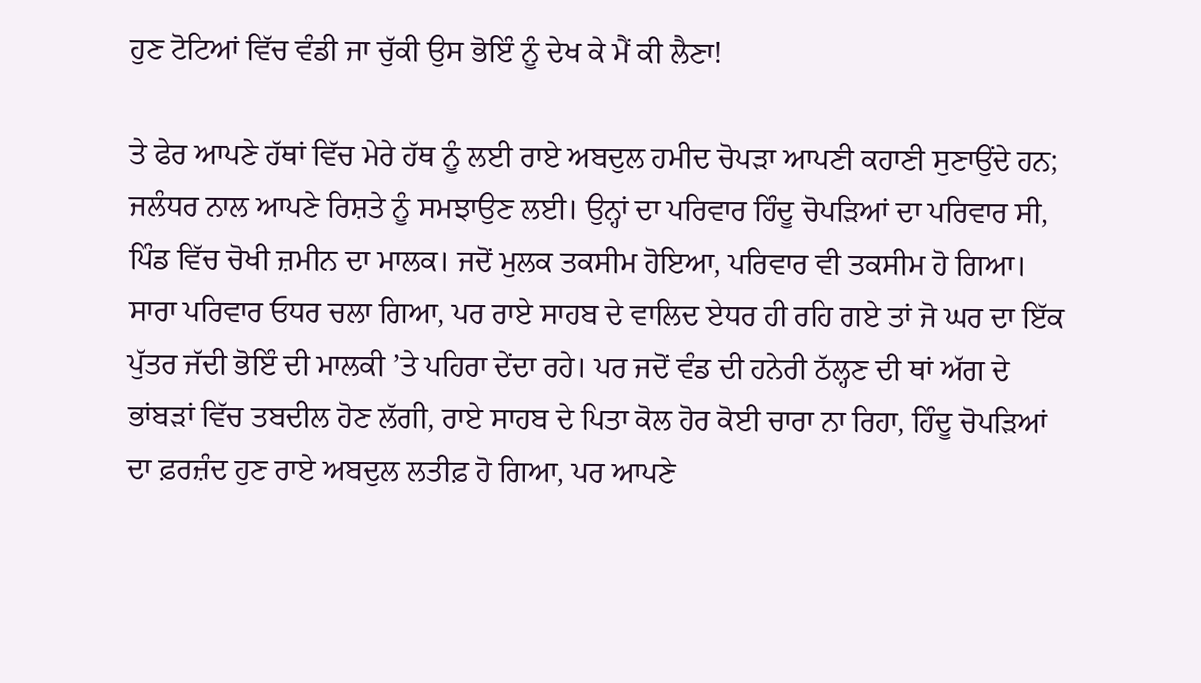ਹੁਣ ਟੋਟਿਆਂ ਵਿੱਚ ਵੰਡੀ ਜਾ ਚੁੱਕੀ ਉਸ ਭੋਇੰ ਨੂੰ ਦੇਖ ਕੇ ਮੈਂ ਕੀ ਲੈਣਾ!

ਤੇ ਫੇਰ ਆਪਣੇ ਹੱਥਾਂ ਵਿੱਚ ਮੇਰੇ ਹੱਥ ਨੂੰ ਲਈ ਰਾਏ ਅਬਦੁਲ ਹਮੀਦ ਚੋਪੜਾ ਆਪਣੀ ਕਹਾਣੀ ਸੁਣਾਉਂਦੇ ਹਨ; ਜਲੰਧਰ ਨਾਲ ਆਪਣੇ ਰਿਸ਼ਤੇ ਨੂੰ ਸਮਝਾਉਣ ਲਈ। ਉਨ੍ਹਾਂ ਦਾ ਪਰਿਵਾਰ ਹਿੰਦੂ ਚੋਪੜਿਆਂ ਦਾ ਪਰਿਵਾਰ ਸੀ, ਪਿੰਡ ਵਿੱਚ ਚੋਖੀ ਜ਼ਮੀਨ ਦਾ ਮਾਲਕ। ਜਦੋਂ ਮੁਲਕ ਤਕਸੀਮ ਹੋਇਆ, ਪਰਿਵਾਰ ਵੀ ਤਕਸੀਮ ਹੋ ਗਿਆ। ਸਾਰਾ ਪਰਿਵਾਰ ਓਧਰ ਚਲਾ ਗਿਆ, ਪਰ ਰਾਏ ਸਾਹਬ ਦੇ ਵਾਲਿਦ ਏਧਰ ਹੀ ਰਹਿ ਗਏ ਤਾਂ ਜੋ ਘਰ ਦਾ ਇੱਕ ਪੁੱਤਰ ਜੱਦੀ ਭੋਇੰ ਦੀ ਮਾਲਕੀ ’ਤੇ ਪਹਿਰਾ ਦੇਂਦਾ ਰਹੇ। ਪਰ ਜਦੋਂ ਵੰਡ ਦੀ ਹਨੇਰੀ ਠੱਲ੍ਹਣ ਦੀ ਥਾਂ ਅੱਗ ਦੇ ਭਾਂਬੜਾਂ ਵਿੱਚ ਤਬਦੀਲ ਹੋਣ ਲੱਗੀ, ਰਾਏ ਸਾਹਬ ਦੇ ਪਿਤਾ ਕੋਲ ਹੋਰ ਕੋਈ ਚਾਰਾ ਨਾ ਰਿਹਾ, ਹਿੰਦੂ ਚੋਪੜਿਆਂ ਦਾ ਫ਼ਰਜ਼ੰਦ ਹੁਣ ਰਾਏ ਅਬਦੁਲ ਲਤੀਫ਼ ਹੋ ਗਿਆ, ਪਰ ਆਪਣੇ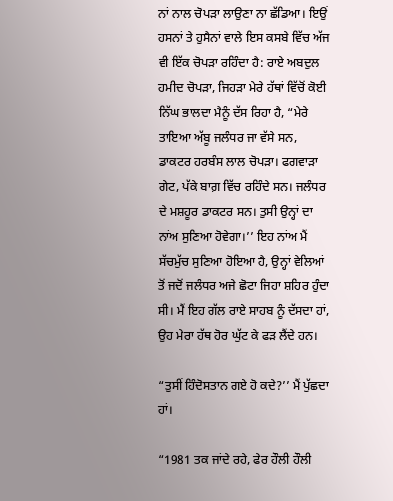ਨਾਂ ਨਾਲ ਚੋਪੜਾ ਲਾਉਣਾ ਨਾ ਛੱਡਿਆ। ਇਉਂ ਹਸਨਾਂ ਤੇ ਹੁਸੈਨਾਂ ਵਾਲੇ ਇਸ ਕਸਬੇ ਵਿੱਚ ਅੱਜ ਵੀ ਇੱਕ ਚੋਪੜਾ ਰਹਿੰਦਾ ਹੈ: ਰਾਏ ਅਬਦੁਲ ਹਮੀਦ ਚੋਪੜਾ, ਜਿਹੜਾ ਮੇਰੇ ਹੱਥਾਂ ਵਿੱਚੋਂ ਕੋਈ ਨਿੱਘ ਭਾਲਦਾ ਮੈਨੂੰ ਦੱਸ ਰਿਹਾ ਹੈ, “ਮੇਰੇ ਤਾਇਆ ਅੱਬੂ ਜਲੰਧਰ ਜਾ ਵੱਸੇ ਸਨ, ਡਾਕਟਰ ਹਰਬੰਸ ਲਾਲ ਚੋਪੜਾ। ਫਗਵਾੜਾ ਗੇਟ, ਪੱਕੇ ਬਾਗ਼ ਵਿੱਚ ਰਹਿੰਦੇ ਸਨ। ਜਲੰਧਰ ਦੇ ਮਸ਼ਹੂਰ ਡਾਕਟਰ ਸਨ। ਤੁਸੀ ਉਨ੍ਹਾਂ ਦਾ ਨਾਂਅ ਸੁਣਿਆ ਹੋਵੇਗਾ।’’ ਇਹ ਨਾਂਅ ਮੈਂ ਸੱਚਮੁੱਚ ਸੁਣਿਆ ਹੋਇਆ ਹੈ, ਉਨ੍ਹਾਂ ਵੇਲਿਆਂ ਤੋਂ ਜਦੋਂ ਜਲੰਧਰ ਅਜੇ ਛੋਟਾ ਜਿਹਾ ਸ਼ਹਿਰ ਹੁੰਦਾ ਸੀ। ਮੈਂ ਇਹ ਗੱਲ ਰਾਏ ਸਾਹਬ ਨੂੰ ਦੱਸਦਾ ਹਾਂ, ਉਹ ਮੇਰਾ ਹੱਥ ਹੋਰ ਘੁੱਟ ਕੇ ਫੜ ਲੈਂਦੇ ਹਨ।

“ਤੁਸੀਂ ਹਿੰਦੋਸਤਾਨ ਗਏ ਹੋ ਕਦੇ?’’ ਮੈਂ ਪੁੱਛਦਾ ਹਾਂ।

“1981 ਤਕ ਜਾਂਦੇ ਰਹੇ, ਫੇਰ ਹੌਲੀ ਹੌਲੀ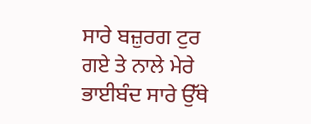ਸਾਰੇ ਬਜ਼ੁਰਗ ਟੁਰ ਗਏ ਤੇ ਨਾਲੇ ਮੇਰੇ ਭਾਈਬੰਦ ਸਾਰੇ ਉੱਥੇ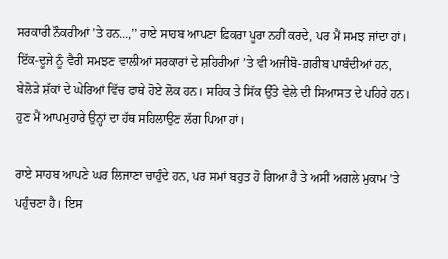ਸਰਕਾਰੀ ਨੌਕਰੀਆਂ ’ਤੇ ਹਨ...,’’ ਰਾਏ ਸਾਹਬ ਆਪਣਾ ਫ਼ਿਕਰਾ ਪੂਰਾ ਨਹੀਂ ਕਰਦੇ, ਪਰ ਮੈਂ ਸਮਝ ਜਾਂਦਾ ਹਾਂ। ਇੱਕ-ਦੂਜੇ ਨੂੰ ਵੈਰੀ ਸਮਝਣ ਵਾਲੀਆਂ ਸਰਕਾਰਾਂ ਦੇ ਸ਼ਹਿਰੀਆਂ ’ਤੇ ਵੀ ਅਜੀਬੋ-ਗ਼ਰੀਬ ਪਾਬੰਦੀਆਂ ਹਨ, ਬੇਲੋੜੇ ਸ਼ੱਕਾਂ ਦੇ ਘੇਰਿਆਂ ਵਿੱਚ ਫਾਥੇ ਹੋਏ ਲੋਕ ਹਨ। ਸਹਿਕ ਤੇ ਸਿੱਕ ਉੱਤੇ ਵੇਲੇ ਦੀ ਸਿਆਸਤ ਦੇ ਪਹਿਰੇ ਹਨ। ਹੁਣ ਮੈਂ ਆਪਮੁਹਾਰੇ ਉਨ੍ਹਾਂ ਦਾ ਹੱਥ ਸਹਿਲਾਉਣ ਲੱਗ ਪਿਆ ਹਾਂ।

ਰਾਏ ਸਾਹਬ ਆਪਣੇ ਘਰ ਲਿਜਾਣਾ ਚਾਹੁੰਦੇ ਹਨ, ਪਰ ਸਮਾਂ ਬਹੁਤ ਹੋ ਗਿਆ ਹੈ ਤੇ ਅਸੀਂ ਅਗਲੇ ਮੁਕਾਮ ’ਤੇ ਪਹੁੰਚਣਾ ਹੈ। ਇਸ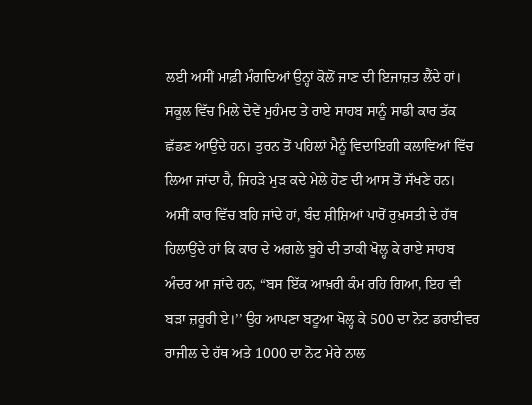ਲਈ ਅਸੀਂ ਮਾਫ਼ੀ ਮੰਗਦਿਆਂ ਉਨ੍ਹਾਂ ਕੋਲੋਂ ਜਾਣ ਦੀ ਇਜਾਜ਼ਤ ਲੈਂਦੇ ਹਾਂ। ਸਕੂਲ ਵਿੱਚ ਮਿਲੇ ਦੋਵੇਂ ਮੁਹੰਮਦ ਤੇ ਰਾਏ ਸਾਹਬ ਸਾਨੂੰ ਸਾਡੀ ਕਾਰ ਤੱਕ ਛੱਡਣ ਆਉਂਦੇ ਹਨ। ਤੁਰਨ ਤੋਂ ਪਹਿਲਾਂ ਮੈਨੂੰ ਵਿਦਾਇਗੀ ਕਲਾਵਿਆਂ ਵਿੱਚ ਲਿਆ ਜਾਂਦਾ ਹੈ, ਜਿਹੜੇ ਮੁੜ ਕਦੇ ਮੇਲੇ ਹੋਣ ਦੀ ਆਸ ਤੋਂ ਸੱਖਣੇ ਹਨ। ਅਸੀਂ ਕਾਰ ਵਿੱਚ ਬਹਿ ਜਾਂਦੇ ਹਾਂ, ਬੰਦ ਸ਼ੀਸ਼ਿਆਂ ਪਾਰੋਂ ਰੁਖ਼ਸਤੀ ਦੇ ਹੱਥ ਹਿਲਾਉਂਦੇ ਹਾਂ ਕਿ ਕਾਰ ਦੇ ਅਗਲੇ ਬੂਹੇ ਦੀ ਤਾਕੀ ਖੋਲ੍ਹ ਕੇ ਰਾਏ ਸਾਹਬ ਅੰਦਰ ਆ ਜਾਂਦੇ ਹਨ, “ਬਸ ਇੱਕ ਆਖ਼ਰੀ ਕੰਮ ਰਹਿ ਗਿਆ, ਇਹ ਵੀ ਬੜਾ ਜ਼ਰੂਰੀ ਏ।’’ ਉਹ ਆਪਣਾ ਬਟੂਆ ਖੋਲ੍ਹ ਕੇ 500 ਦਾ ਨੋਟ ਡਰਾਈਵਰ ਰਾਜੀਲ ਦੇ ਹੱਥ ਅਤੇ 1000 ਦਾ ਨੋਟ ਮੇਰੇ ਨਾਲ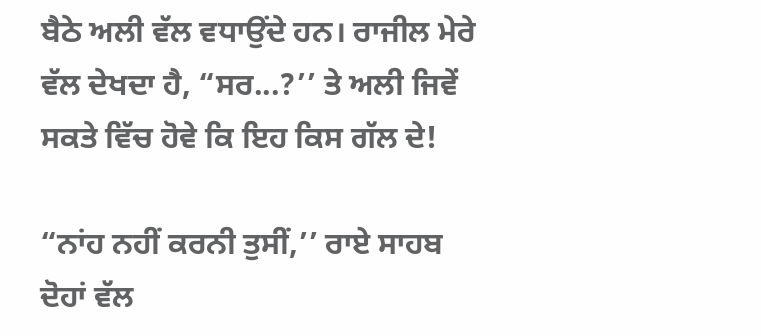ਬੈਠੇ ਅਲੀ ਵੱਲ ਵਧਾਉਂਦੇ ਹਨ। ਰਾਜੀਲ ਮੇਰੇ ਵੱਲ ਦੇਖਦਾ ਹੈ, “ਸਰ...?’’ ਤੇ ਅਲੀ ਜਿਵੇਂ ਸਕਤੇ ਵਿੱਚ ਹੋਵੇ ਕਿ ਇਹ ਕਿਸ ਗੱਲ ਦੇ!

“ਨਾਂਹ ਨਹੀਂ ਕਰਨੀ ਤੁਸੀਂ,’’ ਰਾਏ ਸਾਹਬ ਦੋਹਾਂ ਵੱਲ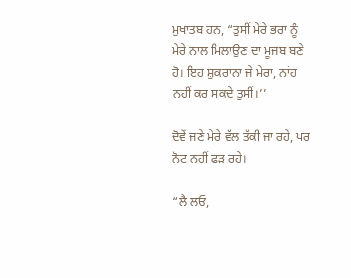ਮੁਖਾਤਬ ਹਨ, “ਤੁਸੀਂ ਮੇਰੇ ਭਰਾ ਨੂੰ ਮੇਰੇ ਨਾਲ ਮਿਲਾਉਣ ਦਾ ਮੂਜਬ ਬਣੇ ਹੋ। ਇਹ ਸ਼ੁਕਰਾਨਾ ਜੇ ਮੇਰਾ, ਨਾਂਹ ਨਹੀਂ ਕਰ ਸਕਦੇ ਤੁਸੀਂ।’’

ਦੋਵੇਂ ਜਣੇ ਮੇਰੇ ਵੱਲ ਤੱਕੀ ਜਾ ਰਹੇ, ਪਰ ਨੋਟ ਨਹੀਂ ਫੜ ਰਹੇ।

“ਲੈ ਲਓ,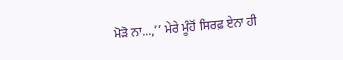ਮੋੜੋ ਨਾ...,’’ ਮੇਰੇ ਮੂੰਹੋਂ ਸਿਰਫ਼ ਏਨਾ ਹੀ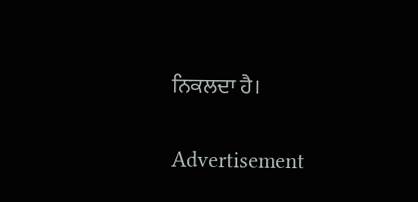ਨਿਕਲਦਾ ਹੈ।

Advertisement